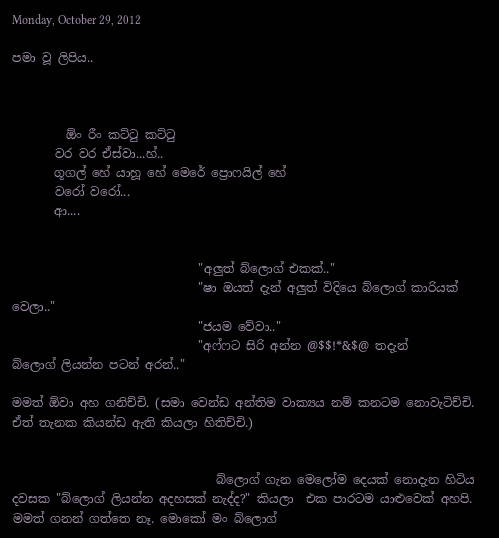Monday, October 29, 2012

පමා වූ ලිපිය..



         ඕං රීං කට්ටු කට්ටු
       වර වර ඒස්වා...හ්..
       ගූගල් හේ යාහූ හේ මෙරේ ‍ප්‍රොෆයිල් හේ
       වරෝ වරෝ...
       ආ....


                               "අලුත් බ්ලොග් එකක්.."
                               "ෂා ඔයත් දැන් අලුත් විදියෙ බ්ලොග් කාරියක්                                   වෙලා.."
                               "ජයම වේවා.."
                               "අෆ්ෆට සිරි අන්න @$$!*&$@ තදැන්
බ්ලොග් ලියන්න පටන් අරන්.."

මමත් ඕවා අහ ගනිච්චි. (සමා වෙන්ඩ අන්තිම වාක්‍යය නම් කනටම නොවැටිච්චි. ඒත් තැනක කියන්ඩ ඇති කියලා හිතිච්චි.)


                                  බ්ලොග් ගැන මෙලෝම දෙයක් නොදැන හිටිය දවසක "බ්ලොග් ලියන්න අදහසක් නැද්ද?" කියලා  එක පාරටම යාළුවෙක් අහපි. මමත් ගනන් ගත්තෙ නෑ. මොකෝ මං බ්ලොග්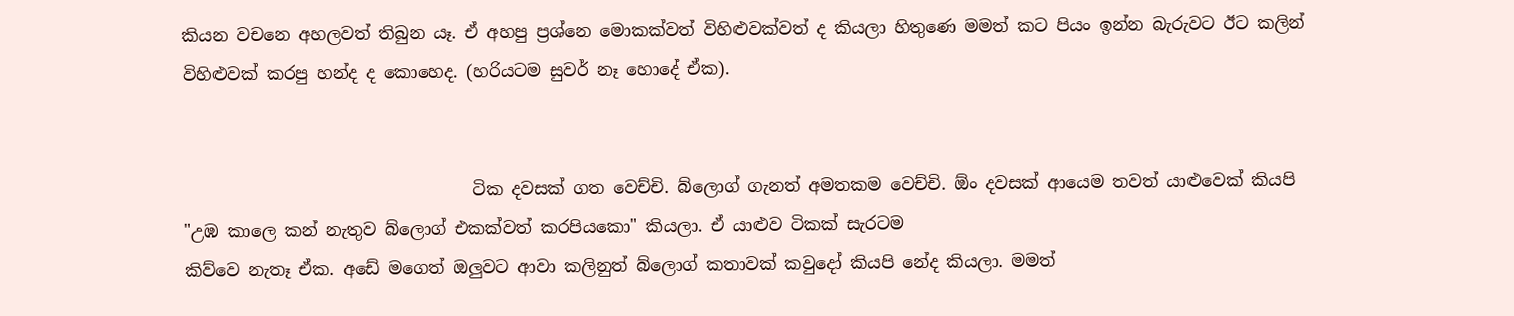කියන වච‍නෙ අහලවත් තිබුන යෑ. ඒ අහපු ප්‍රශ්නෙ මොකක්වත් විහිළුවක්වත් ද කියලා හිතුණෙ මමත් කට පියං ඉන්න බැරුවට ඊට කලින් විහිළුවක් කරපු හන්ද ද කොහෙද. (හරියටම සුවර් නෑ හොදේ ඒක).


                                  ටික දවසක් ගත වෙච්චි. බ්ලොග් ගැනත් අමතකම වෙච්චි. ඕං දවසක් ආයෙම තවත් යාළුවෙක් කියපි  "උඹ කාලෙ කන් නැතුව බ්ලොග් එකක්වත් කරපියකො" කියලා. ඒ යාළුව ටිකක් සැරටම
කිව්වෙ නැතෑ ඒක. අඩේ මගෙත් ඔලුවට ආවා කලිනුත් බ්ලොග් කතාවක් කවුදෝ කියපි නේද කියලා. මමත්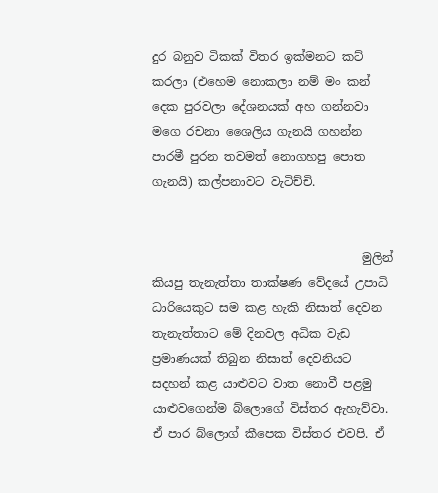දුර බනු‍ව ටිකක් විතර ඉක්මනට කට් කරලා (එහෙම නොකලා නම් මං කන් දෙක පුරවලා දේශනයක් අහ ගන්නවා මගෙ රචනා ‍ශෛලිය ගැනයි ගහන්න පාරමී පුරන තවමත් නොගහපු පොත ගැනයි) කල්පනාවට වැටිච්චි.


                                   මුලින් කියපු තැනැත්තා තාක්ෂණ වේදයේ උපාධි ධාරියෙකුට සම කළ හැකි නිසාත් දෙවන තැනැත්තාට මේ දිනවල අධික වැඩ ප්‍රමාණයක් තිබුන නිසාත් දෙවනියට සදහන් කළ යාළුවට වාත නොවී පළමු යාළුවගෙන්ම බ්ලොගේ විස්තර ඇහැව්වා. ඒ පාර බ්ලොග් කීපෙක විස්තර එවපි. ඒ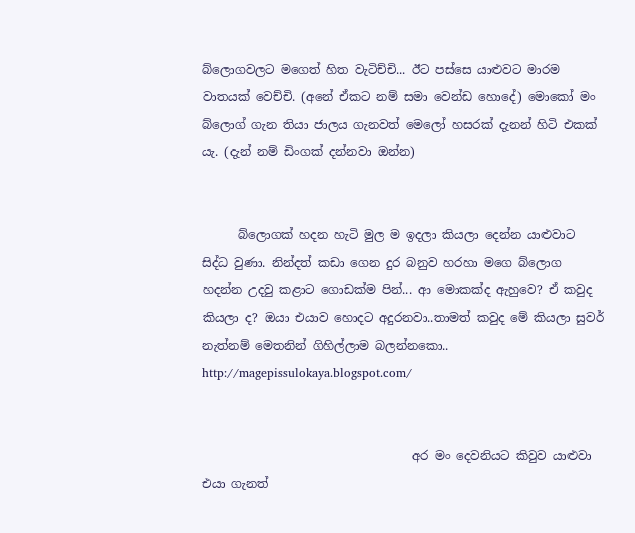බ්ලොගවලට මගෙත් හිත වැටිච්චි... ඊට පස්සෙ යාළුවට මාරම වාතයක් වෙච්චි. (අනේ ඒකට නම් සමා වෙන්ඩ හොදේ) මොකෝ මං බ්ලොග් ගැන තියා ජාලය ගැනවත් මෙලෝ හසරක් දැනන් හිටි එකක් යැ. (දැන් නම් ඩිංගක් දන්නවා ඔන්න)


      බ්ලොගක් හදන හැටි මුල ම ඉදලා කියලා දෙන්න යාළුවාට සිද්ධ වුණා. නින්දත් කඩා ගෙන දුර බනුව හරහා මගෙ බ්ලොග හදන්න උදවු කළාට ගොඩක්ම පින්... ආ මොකක්ද ඇහුවෙ? ඒ කවුද කියලා ද? ඔයා එයාව හොදට අදුරන‍වා..තාමත් කවුද මේ කියලා සුවර් නැත්නම් මෙතනින් ගිහිල්ලාම බලන්නකො..  http://magepissulokaya.blogspot.com/


                                   අර මං දෙවනියට කිවුව යාළුවා එයා ගැනත්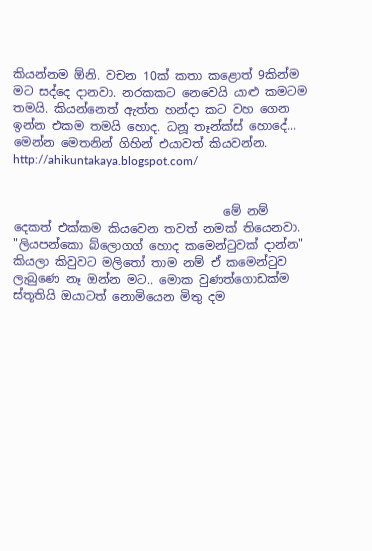කියන්නම ඕනි. වචන 10ක් කතා කළොත් 9කින්ම මට සද්දෙ දානවා. නරකකට නෙවෙයි යාළු කමටම තමයි. කියන්නෙත් ඇත්ත හන්දා කට වහ ගෙන ඉන්න එකම තමයි හොද. ධනූ තෑන්ක්ස් හොදේ...
මෙන්න මෙතනින් ගිහින් එයා‍වත් කියවන්න. http://ahikuntakaya.blogspot.com/


                                   මේ නම් දෙකත් එක්කම කියවෙන තවත් නමක් තියෙනවා. "ලියපන්කො බ්ලොගග් හොද කමෙන්ටුවක් දාන්න" කියලා කිවුවට මලිතෝ තාම නම් ඒ කමෙන්ටුව ලැබුණෙ නෑ ඔන්න මට.. මොක වුණත්ගොඩක්ම ස්තූතියි ඔයාටත් නොමියෙන මිතු දම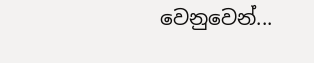වෙනුවෙන්...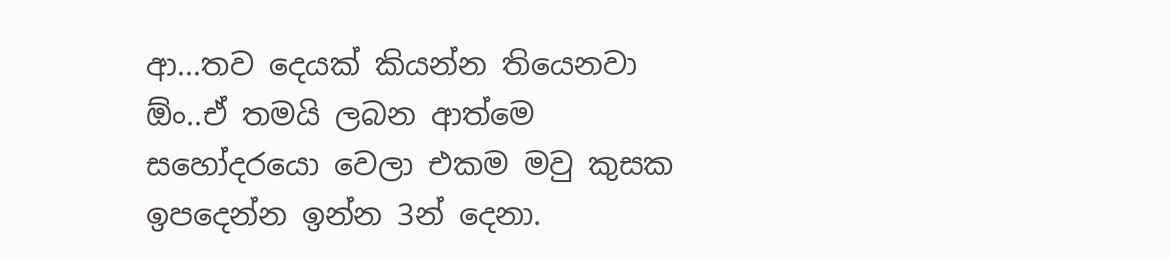ආ...තව දෙයක් කියන්න තියෙන‍වා ඕං..ඒ තමයි ලබන ආත්මෙ සහෝදරයො වෙලා එකම මවු කුසක ඉපදෙන්න ඉන්න 3න් දෙනා.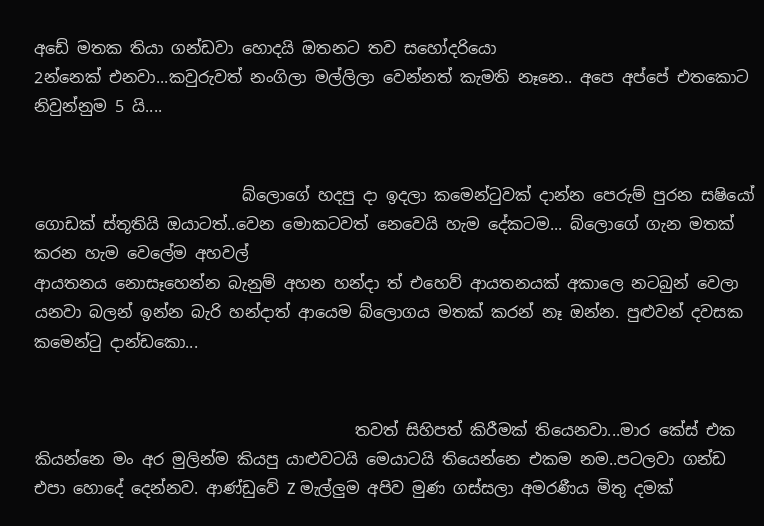අඩේ මතක තියා ගන්ඩවා හොදයි ඔතන‍ට තව සහෝදරියො
2න්නෙක් එන‍වා...කවුරුවත් නංගිලා මල්ලිලා වෙන්නත් කැමති නෑනෙ.. අපෙ අප්පේ එතකොට නිවුන්නුම 5 යි....


                          බ්ලොගේ හදපු දා ඉදලා කමෙන්ටුවක් දාන්න පෙරුම් පුරන සෂියෝ ගොඩක් ස්තූතියි ඔයාටත්..වෙන මොකටවත් නෙවෙයි හැම දේකටම... බ්ලොගේ ගැන මතක් කරන හැම වෙලේම අහවල්
ආයතනය නොසෑහෙන්න බැනුම් අහන හන්දා ත් එහෙව් ආයතනයක් අකාලෙ නටබුන් වෙලා යනවා බලන් ඉන්න බැරි හන්දාත් ආයෙම බ්ලොගය මතක් කරන් නෑ ඔන්න. පුළුවන් ද‍වසක කමෙන්ටු දාන්ඩකො...


                                        තවත් සිහිපත් කිරීමක් තියෙනවා...මාර කේස් එක කියන්නෙ මං අර මුලින්ම කියපු යාළුවටයි මෙයාටයි තියෙන්නෙ එකම නම..පටලවා ගන්ඩ එපා හොදේ දෙන්නව. ආණ්ඩුවේ Z මැල්ලුම අපිව මුණ ගස්සලා අමරණීය මිතු දමක්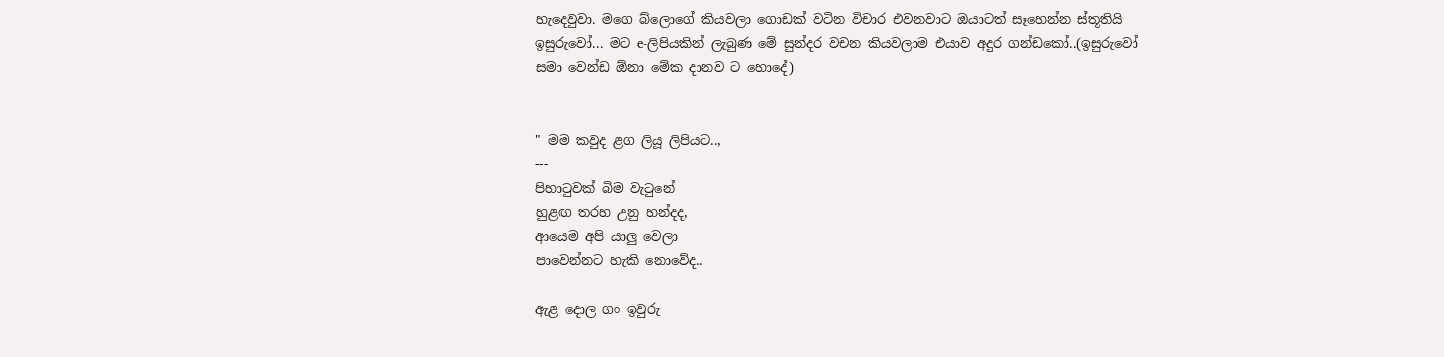හැදෙවුවා. මගෙ බ්ලොගේ කියවලා ගොඩක් වටින විචාර එවනවාට ඔයාටත් සෑහෙන්න ස්තූතියි ඉසුරුවෝ... මට e-ලිපියකින් ලැබුණ මේ සුන්දර වචන කියවලාම එයාව අදුර ගන්ඩකෝ..(ඉසුරුවෝ සමා වෙන්ඩ ඕනා මේක දානව ට හොදේ)


" මම කවුද ළග ලියූ ලිපියට..,
---
පිහාටුවක් බිම වැටුනේ
හුළඟ තරහ උනු හන්දද,
ආයෙම අපි යාලු වෙලා
පාවෙන්නට හැකි නොවේද..

ඇළ දොල ගං ඉවුරු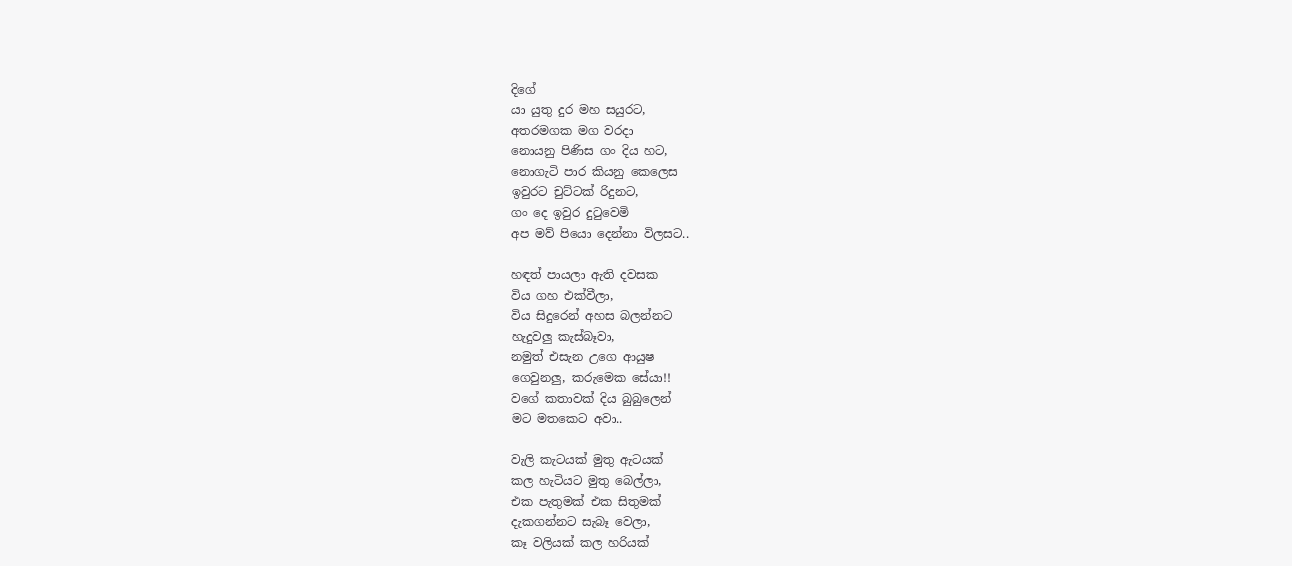දිගේ
යා යුතු දුර මහ සයුරට,
අතරමගක මග වරදා
නොයනු පිණිස ගං දිය හට,
නොගැටි පාර කියනු කෙලෙස
ඉවුරට චුට්ටක් රිදුනට,
ගං දෙ ඉවුර දුටුවෙමි
අප මව් පියො දෙන්නා විලසට..

හඳත් පායලා ඇති දවසක
විය ගහ එක්වීලා,
විය සිදුරෙන් අහස බලන්නට
හැදුවලු කැස්බෑවා,
නමුත් එසැන උගෙ ආයුෂ
ගෙවුනලු, කරුමෙක සේයා!!
වගේ කතාවක් දිය බුබුලෙන්
මට මතකෙට අවා..

වැලි කැටයක් මුතු ඇටයක්
කල හැටියට මුතු බෙල්ලා,
එක පැතුමක් එක සිතුමක්
දැකගන්නට සැබෑ වෙලා,
කෑ වලියක් කල හරියක්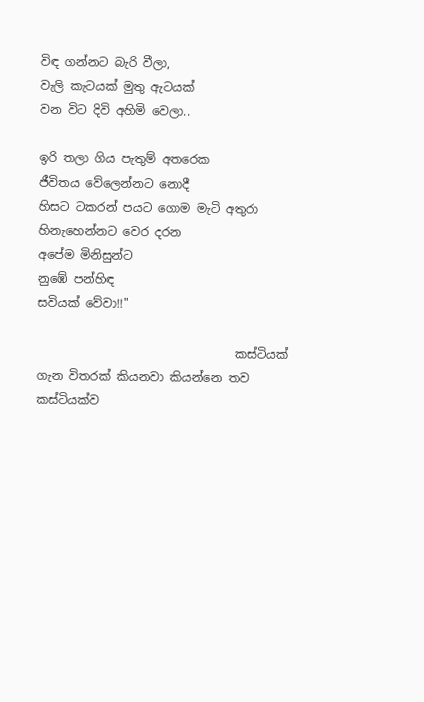විඳ ගන්නට බැරි වීලා,
වැලි කැටයක් මුතු ඇටයක්
වන විට දිවි අහිමි වෙලා..

ඉරි තලා ගිය පැතුම් අතරෙක
ජීවිතය වේලෙන්නට නොදී
හිසට ටකරන් පයට ගොම මැටි අතුරා
හිනැහෙන්නට වෙර දරන
අපේම මිනිසුන්ට
නුඹේ පන්හිඳ
සවියක් වේවා!!"

                                 කස්ටියක් ගැන විතරක් කියනවා කියන්නෙ තව කස්ටියක්ව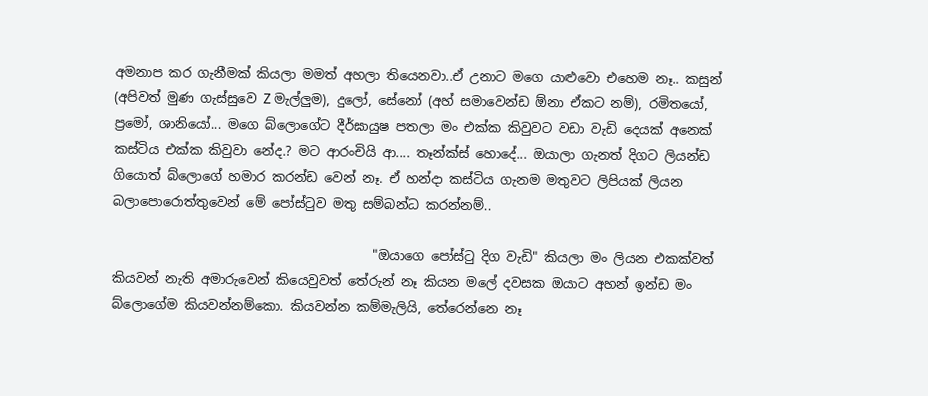අමනාප කර ගැනීමක් කියලා මමත් අහලා තියෙනවා..ඒ උනාට මගෙ යාළුවො එහෙම නෑ.. කසුන් (අපිවත් මුණ ගැස්සුවෙ Z මැල්ලුම), දුලෝ, සේනෝ (අහ් සමාවෙන්ඩ ඕනා ඒකට නම්), රමිතයෝ, ප්‍රමෝ, ශානියෝ... මගෙ බ්ලොගේට දීර්ඝායුෂ පතලා මං එක්ක කිවුවට වඩා වැඩි දෙයක් අනෙක් කස්ටිය එක්ක කිවුවා නේද.? මට ආරංචියි ආ.... තෑන්ක්ස් හොදේ... ඔයාලා ගැනත් දිගට ලියන්ඩ ගියොත් බ්ලොගේ හමාර කරන්ඩ වෙන් නෑ. ඒ හන්දා කස්ටිය ගැනම මතුවට ලිපියක් ලියන බලාපොරොත්තුවෙන් මේ පෝස්ටුව මතු සම්බන්ධ කරන්නම්..

                                        "ඔයාගෙ පෝස්ටු දිග වැඩි" කියලා මං ලියන එකක්වත් කියවන් නැති අමාරුවෙන් කියෙවුවත් තේරුන් නෑ කියන මලේ දවසක ඔයාට අහන් ඉන්ඩ මං බ්ලොගේම කියවන්නම්කො. කියවන්න කම්මැලියි, තේරෙන්නෙ නෑ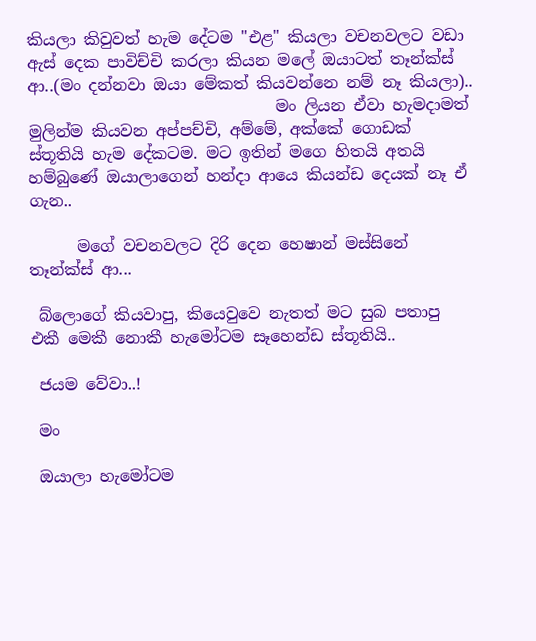කියලා කිවුවත් හැම දේටම "එළ" කියලා වචනවලට වඩා ඇස් දෙක පාවිච්චි කරලා කියන මලේ ඔයාටත් තෑන්ක්ස් ආ..(මං දන්නවා ඔයා මේකත් කියවන්නෙ නම් නෑ කියලා)..
                               මං ලියන ඒවා හැමදාමත් මුලින්ම කියවන අප්පච්චි, අම්මේ, අක්කේ ගොඩක් ස්තූතියි හැම දේකටම. මට ඉතින් මගෙ හිතයි අතයි හම්බුණේ ඔයාලාගෙන් හන්දා ආයෙ කියන්ඩ දෙයක් නෑ ඒ ගැන..

      මගේ වචනවලට දිරි දෙන හෙෂාන් මස්සිනේ තෑන්ක්ස් ආ...

 බ්ලොගේ කියවාපු, කියෙවුවෙ නැතත් මට සුබ පතාපු එකී මෙකී නොකී හැමෝටම සෑහෙන්ඩ ස්තූතියි..

 ජයම වේවා..!

 මං

 ඔයාලා හැමෝටම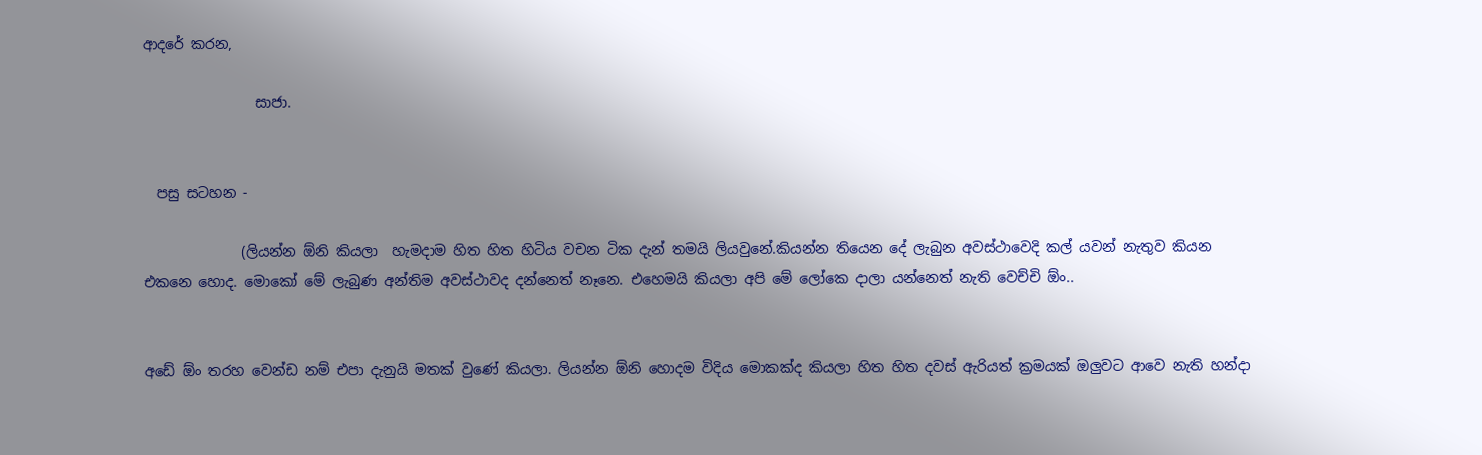ආදරේ කරන,

                සාජා.


  පසු සටහන -

              (ලියන්න ඕනි කියලා  හැමදාම හිත හිත හිටිය වචන ටික දැන් තමයි ලියවුනේ.කියන්න තියෙන දේ ලැබුන අවස්ථාවෙදි කල් යවන් නැතුව කියන එකනෙ හොද. මොකෝ මේ ලැබුණ අන්තිම අවස්ථාවද දන්නෙත් නෑනෙ. එහෙමයි කියලා අපි මේ ලෝකෙ දාලා යන්නෙත් නැති වෙච්චි ඕං..


අ‍ඩේ ඕං තරහ වෙන්ඩ නම් එපා දැනුයි මතක් වුණේ කියලා. ලියන්න ඕනි හොදම විදිය මොකක්ද කියලා හිත හිත දවස් ඇරියත් ක්‍රමයක් ඔලුවට ආවෙ නැති හන්දා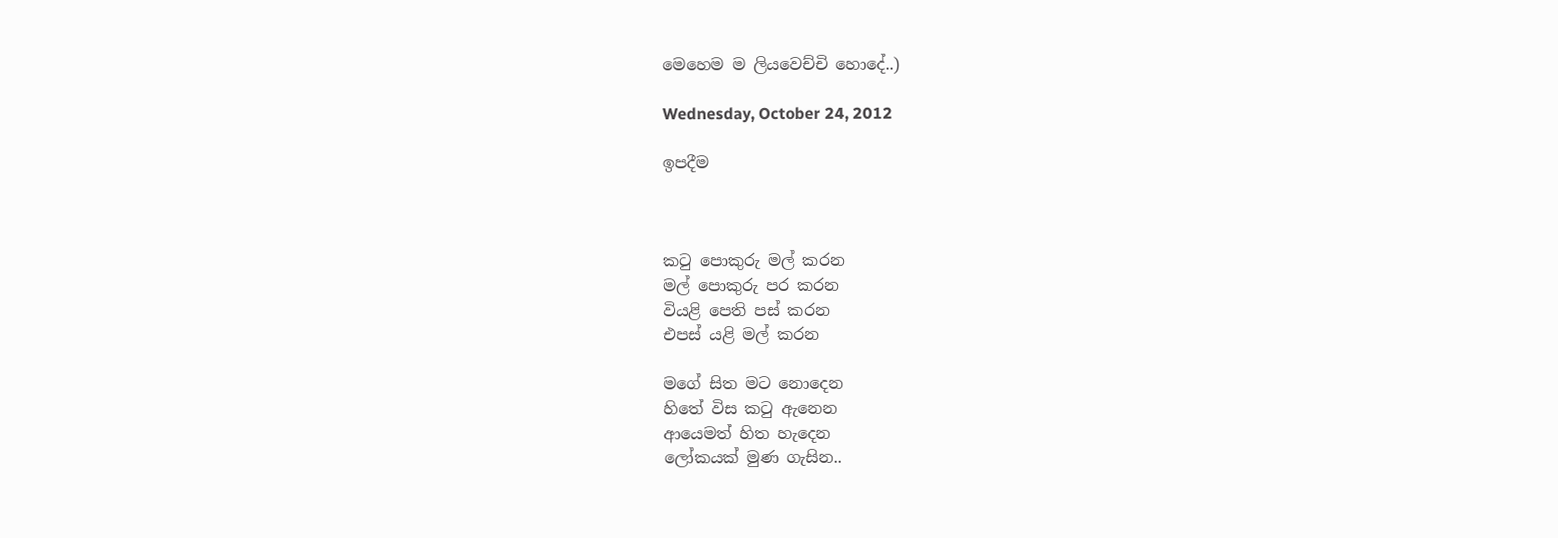මෙහෙම ම ලියවෙච්චි හොදේ..)

Wednesday, October 24, 2012

ඉපදීම



කටු පොකුරු මල් කරන
මල් පොකුරු පර කරන
වියළි පෙති පස් කරන
එපස් යළි මල් කරන

මගේ සිත මට නොදෙන
හිතේ විස කටු ඇනෙන
ආයෙමත් හිත හැදෙන
ලෝකයක් මුණ ගැසින..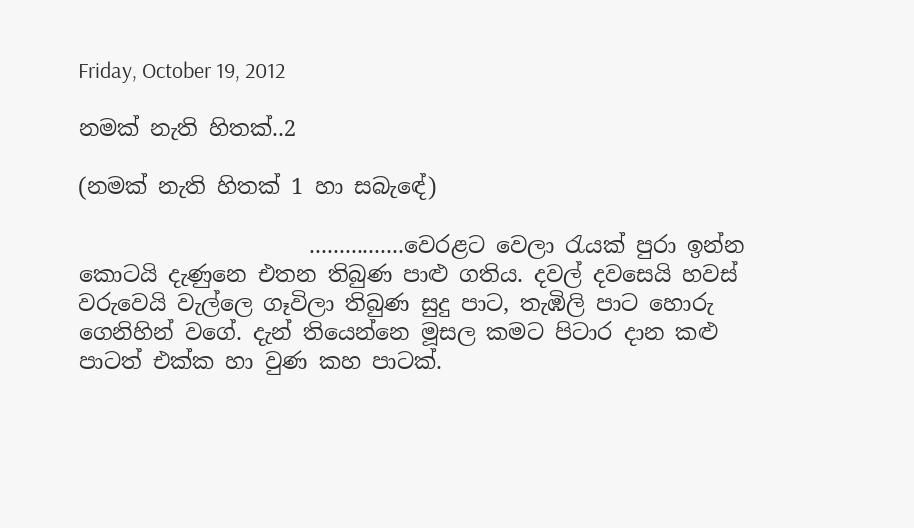Friday, October 19, 2012

නමක් නැති හිතක්..2

(නමක් නැති හිතක් 1 හා සබැ‍ඳේ)

                     ................වෙරළට වෙලා රැයක් පුරා ඉන්න කොටයි දැණුනෙ එතන තිබුණ පාළු ගතිය. දවල් දවසෙයි හවස් වරුවෙයි වැල්ලෙ ගෑවිලා තිබුණ සුදු පාට, තැඹිලි පාට හොරු ගෙනිහින් ‍වගේ. දැන් තියෙන්නෙ මූසල කමට පිටාර දාන කළු පාටත් එක්ක හා වුණ කහ පාටක්.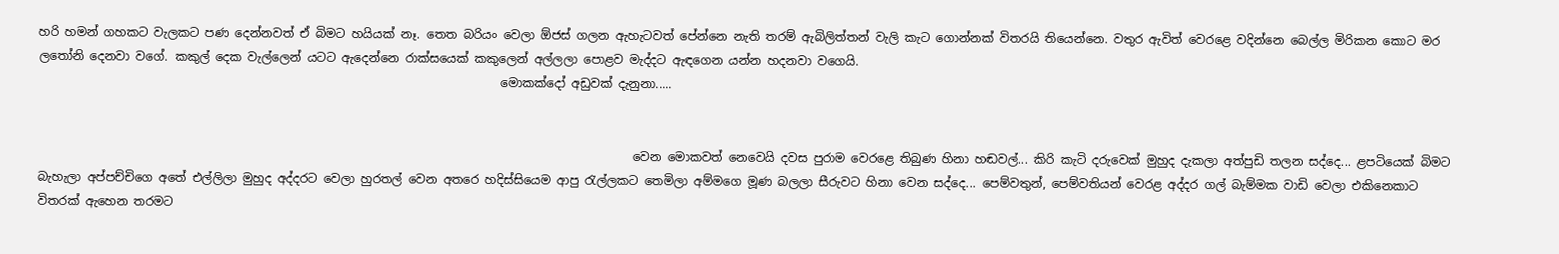හරි හමන් ගහකට වැලකට පණ දෙන්නවත් ඒ බිමට හයියක් නෑ. තෙත බරියං වෙලා ඕජස් ගලන ඇහැටවත් පේන්නෙ නැති තරම් ඇබිලිත්තන් වැලි කැට ගොන්නක් විතරයි තියෙන්නෙ. වතුර ඇවිත් වෙරළෙ වදින්නෙ බෙල්ල මිරිකන කොට මර ලතෝනි දෙනවා ‍වගේ. කකුල් දෙක වැල්ලෙන් යටට ඇදෙන්නෙ රාක්සයෙක් කකුලෙන් අල්ලලා පොළව මැද්දට ඇඳගෙන යන්න හදනවා වගෙයි.
                                                                             මොකක්දෝ අඩුවක් දැනුනා.....


                                                                                                   වෙන මොකවත් නෙවෙයි දවස පුරාම වෙරළෙ තිබුණ හිනා හඬවල්... කිරි කැටි දරුවෙක් මුහුද දැකලා අත්පුඩි තලන සද්දෙ... ළපටියෙක් බිමට බැහැලා අප්පච්චිගෙ අතේ එල්ලිලා මුහුද අද්දරට වෙලා හුරතල් වෙන අතරෙ හදිස්සියෙම ආපු රැල්ලකට තෙමිලා අම්මගෙ මූණ බලලා සීරුවට හිනා වෙන සද්දෙ... පෙම්වතුන්, පෙම්වතියන් වෙරළ අද්දර ගල් බැම්මක වාඩි වෙලා එකිනෙකාට විතරක් ඇහෙන තරමට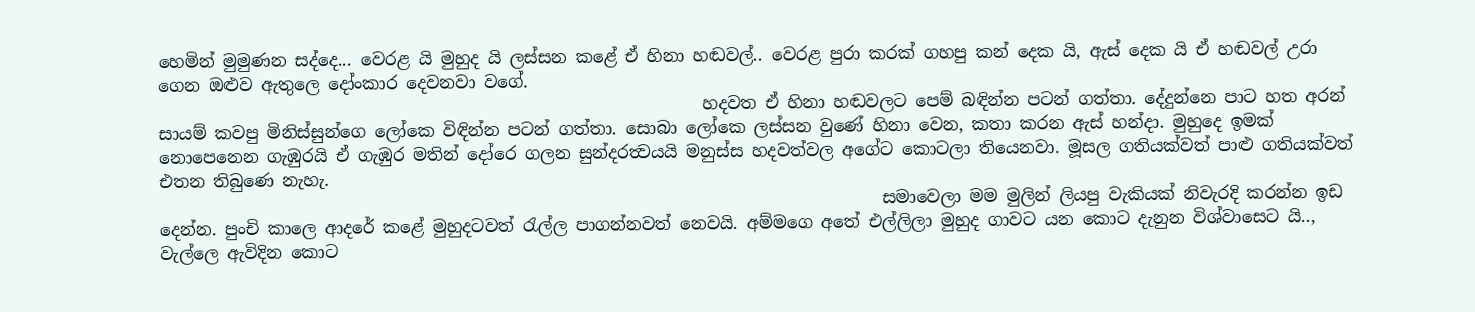හෙමින් මුමුණන සද්දෙ... වෙරළ යි මුහුද යි ලස්සන කළේ ඒ හිනා හඬවල්.. වෙරළ පුරා කරක් ගහපු කන් දෙක යි, ඇස් දෙක යි ඒ හඬවල් උරා ගෙන ඔළුව ඇතුලෙ දෝංකාර දෙවනවා වගේ.
                                                                හදවත ඒ හිනා හඬවලට පෙම් බඳින්න පටන් ගත්තා. දේදුන්නෙ පාට හත අරන් සායම් කවපු මිනිස්සුන්ගෙ ලෝකෙ විඳින්න පටන් ගත්තා. සොබා ලෝකෙ ලස්සන වුණේ හිනා වෙන, කතා කරන ඇස් හන්දා. මුහුදෙ ඉමක් නොපෙනෙන ගැඹුරයි ඒ ගැඹුර මතින් දෝරෙ ගලන සුන්දරත්‍වයයි මනුස්ස හදවත්වල අගේට ‍කොටලා තියෙනවා. මූසල ගතියක්වත් පාළු ගතියක්වත් එතන තිබුණෙ නැහැ.
                                                                                     සමාවෙලා මම මුලින් ලියපු වැකියක් නිවැරදි කරන්න ඉඩ දෙන්න. පුංචි කාලෙ ආදරේ කළේ මුහුදටවත් රැල්ල පාගන්නවත් නෙවයි. අම්මගෙ අතේ එල්ලිලා මුහුද ගාවට යන කොට දැනුන විශ්වාසෙට යි.., වැල්ලෙ ඇවිදින කොට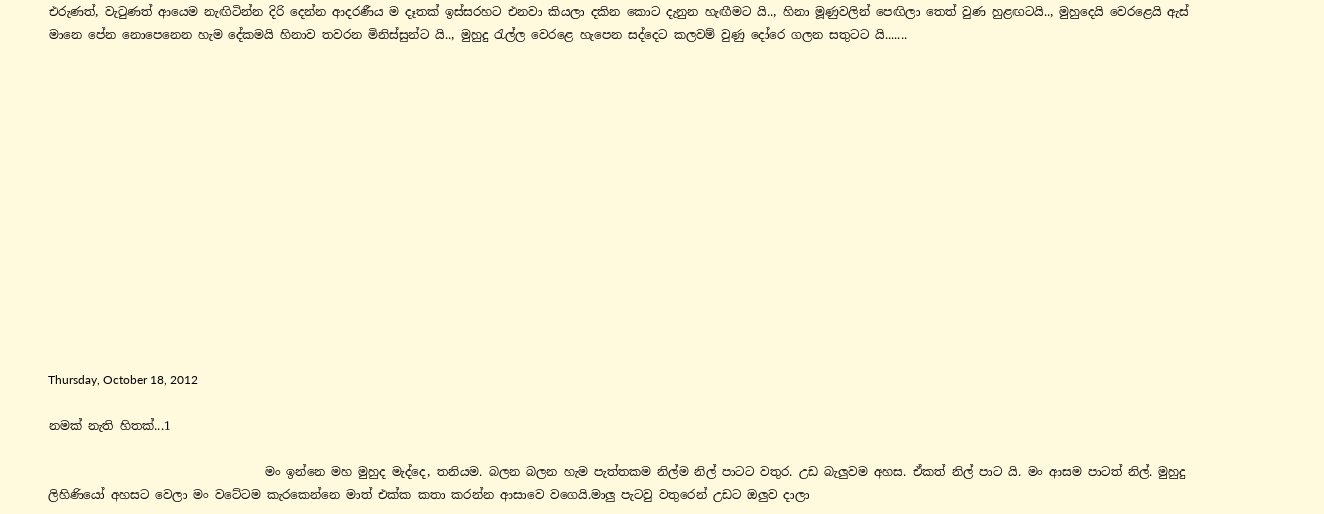එරුණත්, වැටුණත් ආයෙම නැඟිටින්න දිරි දෙන්න ආදරණීය ම දෑතක් ඉස්සරහට එනවා කියලා දකින කොට දැනුන හැඟීමට යි.., හිනා මූණුවලින් පෙඟිලා තෙත් වුණ හුළඟටයි.., මුහුදෙයි වෙරළෙයි ඇස් මානෙ පේන නොපෙනෙන හැම දේකමයි හිනාව තවරන මිනිස්සුන්ට යි.., මුහුදු රැල්ල වෙරළෙ හැපෙන සද්දෙට කලවම් වුණු දෝරෙ ගලන සතුටට යි.......














Thursday, October 18, 2012

නමක් නැති හිතක්...1

                                    මං ඉන්නෙ මහ මුහුද මැද්දෙ, තනියම. බලන බලන හැම පැත්තකම නිල්ම නිල් පාටට වතුර. උඩ බැලුවම අහස. ඒකත් නිල් පාට යි. මං ආසම පාටත් නිල්. මුහුදු ලිහිණියෝ අහසට වෙලා මං වටේටම කැරකෙන්නෙ මාත් එක්ක කතා කරන්න ආසාවෙ වගෙයි.මාලු පැටවු වතුරෙන් උඩට ඔලුව දාලා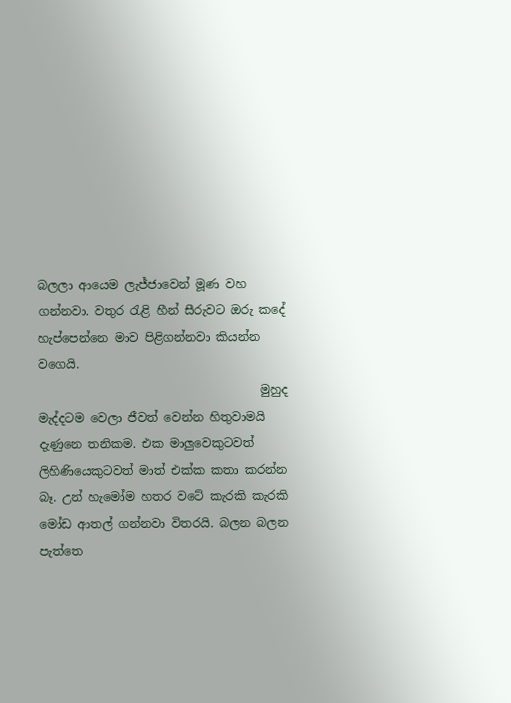බලලා ආයෙම ලැජ්ජාවෙන් මූණ වහ ගන්නවා. වතුර රැළි හීන් සීරුවට ඔරු කදේ හැප්පෙන්නෙ මාව පිළිගන්නවා කියන්න වගෙයි.
                                     මුහුද මැද්දටම වෙලා ජීවත් වෙන්න හිතුවාමයි දැණුනෙ තනිකම. එක මාලුවෙකුටවත් ලිහිණියෙකුටවත් මාත් එක්ක කතා කරන්න බෑ. උන් හැමෝම හතර වටේ කැරකි කැරකි මෝඩ ආතල් ගන්නවා විතරයි. බලන බලන පැත්තෙ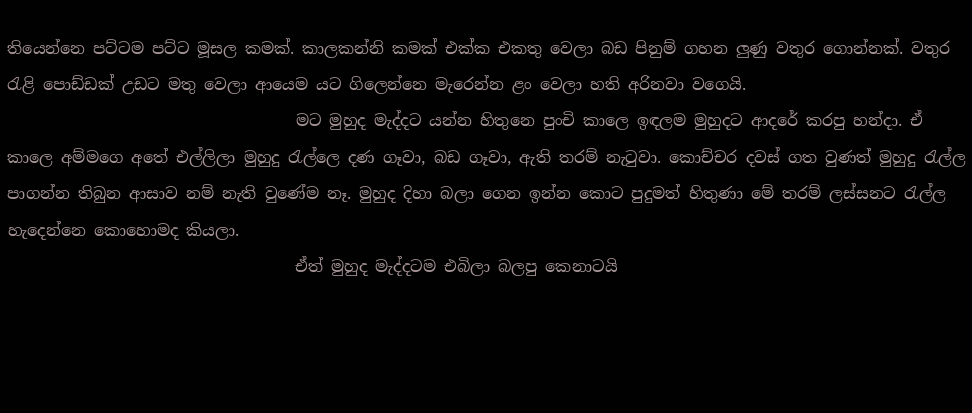තියෙන්නෙ පට්ටම පට්ට මූසල කමක්. කාලකන්නි කමක් එක්ක එකතු වෙලා බඩ පිනුම් ගහන ලුණු වතුර ගොන්නක්. වතුර රැළි පොඩ්ඩක් උඩට මතු වෙලා ආයෙම යට ගිලෙන්නෙ මැරෙන්න ළං වෙලා හති අරිනවා වගෙයි.
                                    මට මුහුද මැද්දට යන්න හිතුනෙ පුංචි කාලෙ ඉඳලම මුහුදට ආදරේ කරපු හන්දා. ඒ කාලෙ අම්මගෙ අතේ එල්ලිලා මුහුදු රැල්ලෙ දණ ගෑවා, බඩ ගෑවා, ඇති තරම් නැටුවා. කොච්චර දවස් ගත වුණත් මුහුදු රැල්ල පාගන්න තිබුන ආසාව නම් නැති වුණේම නෑ. මුහුද දිහා බලා ගෙන ඉන්න කො‍ට පුදුමත් හිතුණා මේ තරම් ලස්සන‍ට රැල්ල හැදෙන්නෙ කොහොමද කියලා.
                                    ඒත් මුහුද මැද්දටම එබිලා බලපු කෙනාටයි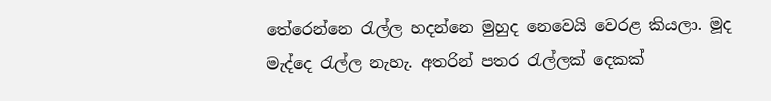තේරෙන්නෙ රැල්ල හදන්නෙ මුහුද නෙවෙයි වෙරළ කියලා. මූද මැද්දෙ රැල්ල නැහැ. අතරින් පතර රැල්ලක් දෙකක්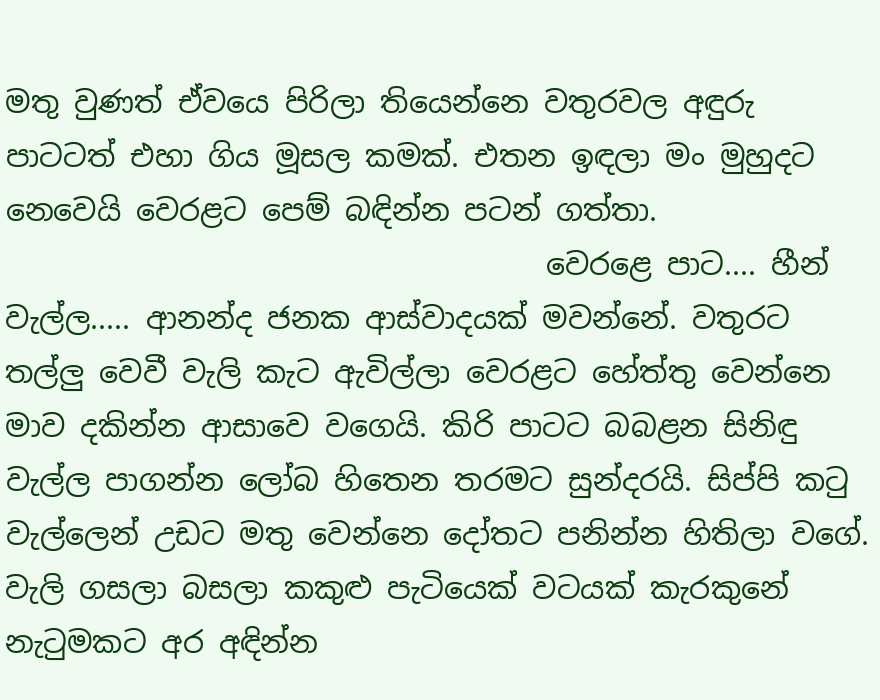මතු වුණත් ඒවයෙ පිරිලා තියෙන්නෙ වතුරවල අඳුරු පාටටත් එහා ගිය මූසල කමක්. එතන ඉඳලා මං මුහුදට නෙවෙයි වෙරළට පෙම් බඳින්න පටන් ගත්තා.
                                    වෙරළෙ පාට.... හීන් වැල්ල..... ආනන්ද ජනක ආස්වාදයක් මවන්නේ. වතුරට තල්ලු වෙවී වැලි කැට ඇවිල්ලා වෙරළට හේත්තු වෙන්නෙ මාව දකින්න ආසාවෙ වගෙයි. කිරි පාටට බබළන සිනිඳු වැල්ල පාගන්න ලෝබ හිතෙන තරමට සුන්දරයි. සිප්පි කටු වැල්ලෙන් උඩට මතු වෙන්නෙ දෝතට පනින්න හිතිලා වගේ. වැලි ගසලා බසලා කකුළු පැටියෙක් වටයක් කැරකුනේ නැටුමකට අර අඳින්න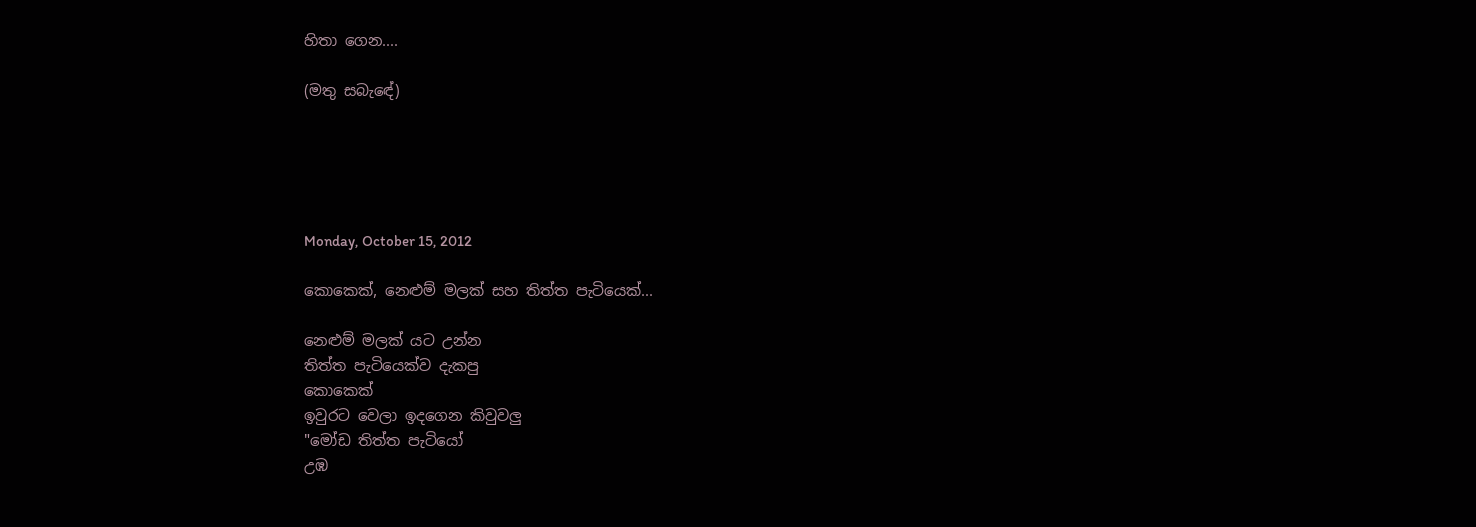හිතා ගෙන....

(මතු සබැ‍‍ඳේ)





Monday, October 15, 2012

කොකෙක්, නෙළුම් මලක් සහ තිත්ත පැටියෙක්...

නෙළුම් මලක් යට උන්න
තිත්ත පැටියෙක්ව දැකපු
කොකෙක්
ඉවුරට ‍වෙලා ඉදගෙන කිවුවලු
"මෝඩ තිත්ත පැටියෝ
උඹ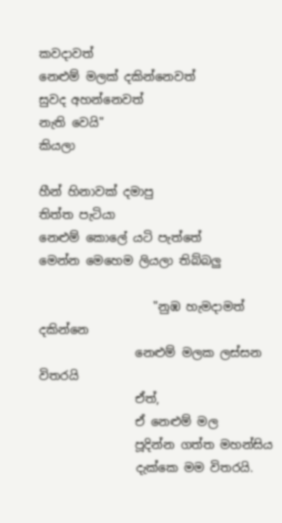කවදාවත්
නෙළුම් ම‍ලක් දකින්නෙවත්
සුවද අහන්නෙවත්
නැති වෙයි"
කියලා

හීන් හිනාවක් දමාපු
තිත්ත පැටියා
නෙළුම් කොලේ යටි පැත්තේ
මෙන්න මෙහෙම ලියලා තිබ්බලු

                   "නුඹ හැමදාමත්   දකින්නෙ
                නෙළුම් මලක ලස්සන විතරයි
                ඒත්,
                ඒ නෙළුම් මල
                පූදින්න ගත්ත මහන්සිය
                දැක්කෙ මම විතරයි.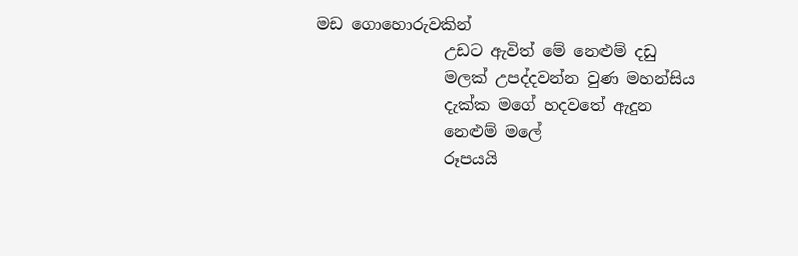මඩ ගොහොරුවකින්
                උඩට ඇවිත් මේ නෙළුම් දඩු
                මලක් උපද්දවන්න වුණ මහන්සිය
                දැක්ක මගේ හදවතේ ඇ‍දුන
                නෙළුම් මලේ
                රූපයයි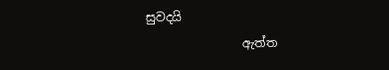සුවදයි
                ඇත්ත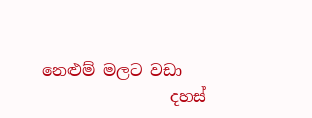නෙළුම් මලට වඩා
                දහස්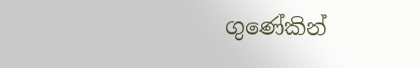ගුණේකින්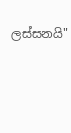ලස්සනයි"